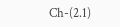Ch-(2.1)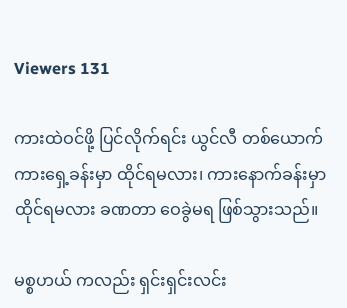Viewers 131

ကားထဲဝင်ဖို့ ပြင်လိုက်ရင်း ယွင်လီ တစ်ယောက် ကားရှေ့ခန်းမှာ ထိုင်ရမလား၊ ကားနောက်ခန်းမှာ ထိုင်ရမလား ခဏတာ ဝေခွဲမရ ဖြစ်သွားသည်။

မစ္စဟယ် ကလည်း ရှင်းရှင်းလင်း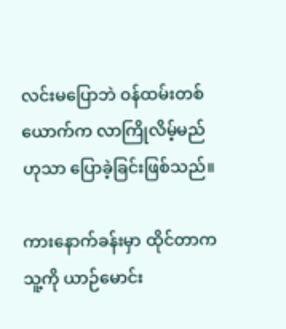လင်းမပြောဘဲ ဝန်ထမ်းတစ်ယောက်က လာကြိုလိမ့်မည်ဟုသာ ပြောခဲ့ခြင်းဖြစ်သည်။

ကားနောက်ခန်းမှာ ထိုင်တာက သူ့ကို ယာဉ်မောင်း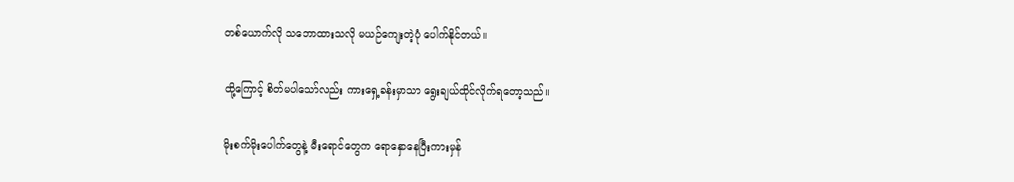တစ်ယောက်လို သဘောထားသလို မယဉ်ကျေးတဲ့ပုံ ပေါက်နိုင်တယ်။

ထို့ကြောင့် စိတ်မပါသော်လည်း ကားရှေ့ခန်းမှာသာ ရွေးချယ်ထိုင်လိုက်ရတော့သည်။

မိုးစက်မိုးပေါက်တွေနဲ့ မီးရောင်တွေက ရောနှောနေပြီးကားမှန်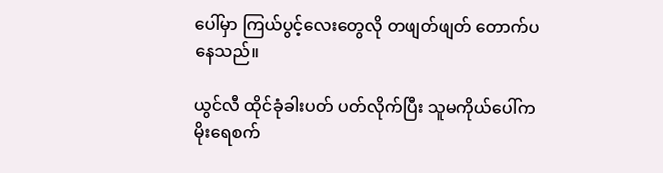ပေါ်မှာ ကြယ်ပွင့်လေးတွေလို တဖျတ်ဖျတ် တောက်ပနေသည်။

ယွင်လီ ထိုင်ခုံခါးပတ် ပတ်လိုက်ပြီး သူမကိုယ်ပေါ်က မိုးရေစက်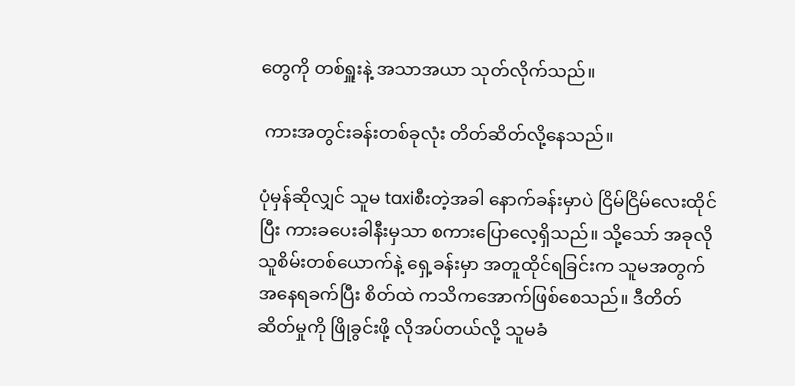တွေကို တစ်ရှူးနဲ့ အသာအယာ သုတ်လိုက်သည်။

 ကားအတွင်းခန်းတစ်ခုလုံး တိတ်ဆိတ်လို့နေသည်။

ပုံမှန်ဆိုလျှင် သူမ taxiစီးတဲ့အခါ နောက်ခန်းမှာပဲ ငြိမ်ငြိမ်လေးထိုင်ပြီး ကားခပေးခါနီးမှသာ စကားပြောလေ့ရှိသည်။ သို့သော် အခုလို သူစိမ်းတစ်ယောက်နဲ့ ရှေ့ခန်းမှာ အတူထိုင်ရခြင်းက သူမအတွက် အနေရခက်ပြီး စိတ်ထဲ ကသိကအောက်ဖြစ်စေသည်။ ဒီတိတ်ဆိတ်မှုကို ဖြိုခွင်းဖို့ လိုအပ်တယ်လို့ သူမခံ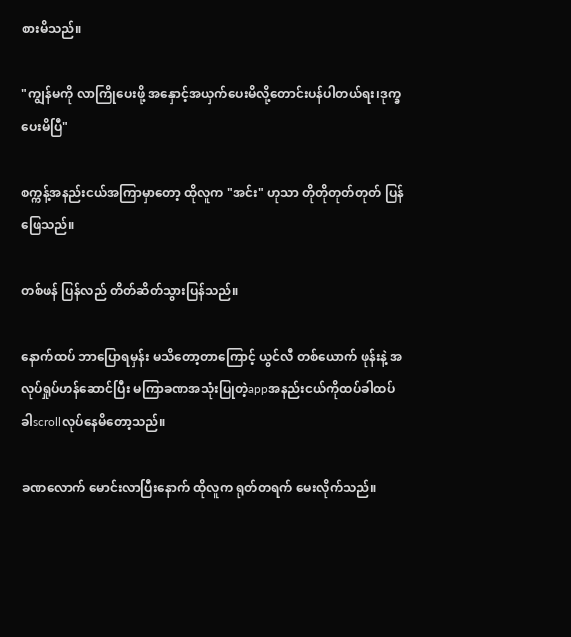စားမိသည်။

"ကျွန်မကို လာကြိုပေးဖို့ အနှောင့်အယှက်ပေးမိလို့တောင်းပန်ပါတယ်ရး၊ဒုက္ခပေးမိပြီ"

စက္ကန့်အနည်းငယ်အကြာမှာတော့ ထိုလူက "အင်း" ဟုသာ တိုတိုတုတ်တုတ် ပြန်ဖြေသည်။

တစ်ဖန် ပြန်လည် တိတ်ဆိတ်သွားပြန်သည်။

နောက်ထပ် ဘာပြောရမှန်း မသိတော့တာကြောင့် ယွင်လီ တစ်ယောက် ဖုန်းနဲ့ အလုပ်ရှုပ်ဟန်ဆောင်ပြီး မကြာခဏအသုံးပြုတဲ့appအနည်းငယ်ကိုထပ်ခါထပ်ခါscrollလုပ်နေမိတော့သည်။

ခဏလောက် မောင်းလာပြီးနောက် ထိုလူက ရုတ်တရက် မေးလိုက်သည်။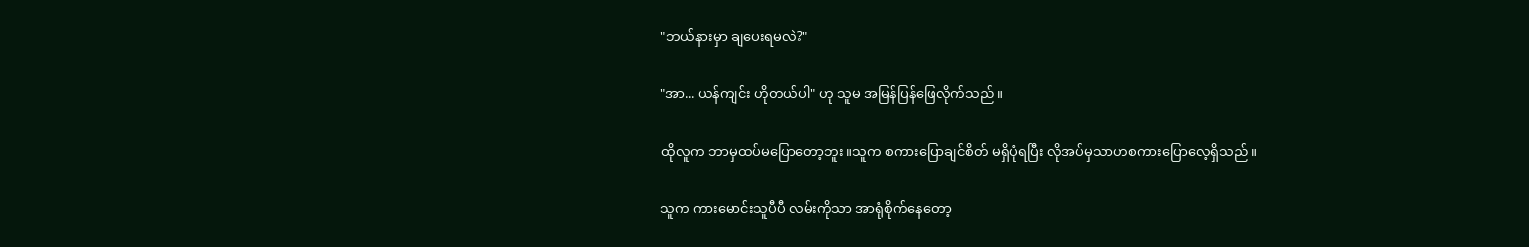"ဘယ်နားမှာ ချပေးရမလဲ?"

"အာ... ယန်ကျင်း ဟိုတယ်ပါ" ဟု သူမ အမြန်ပြန်ဖြေလိုက်သည်။

ထိုလူက ဘာမှထပ်မပြောတော့ဘူး။သူက စကားပြောချင်စိတ် မရှိပုံရပြီး လိုအပ်မှသာဟစကားပြောလေ့ရှိသည်။

သူက ကားမောင်းသူပီပီ လမ်းကိုသာ အာရုံစိုက်နေတော့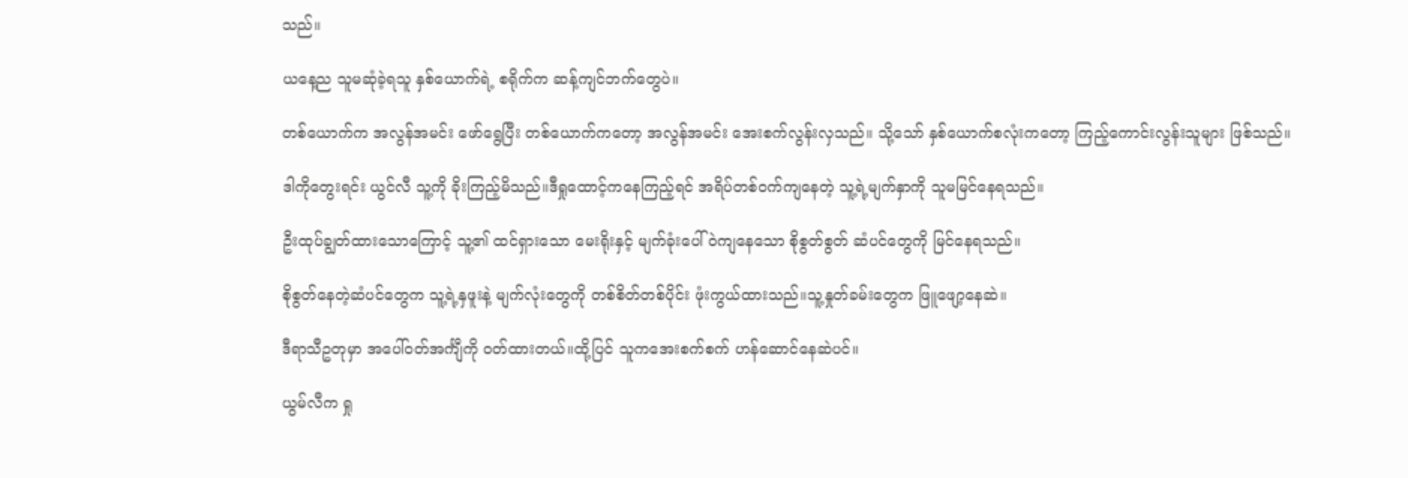သည်။

ယနေ့ည သူမဆုံခဲ့ရသူ နှစ်ယောက်ရဲ့ စရိုက်က ဆန့်ကျင်ဘက်တွေပဲ။

တစ်ယောက်က အလွန်အမင်း ဖော်ရွေပြီး တစ်ယောက်ကတော့ အလွန်အမင်း အေးစက်လွန်းလှသည်။ သို့သော် နှစ်ယောက်စလုံးကတော့ ကြည့်ကောင်းလွန်းသူများ ဖြစ်သည်။

ဒါကိုတွေးရင်း ယွင်လီ သူ့ကို ခိုးကြည့်မိသည်။ဒီရှုထောင့်ကနေကြည့်ရင် အရိပ်တစ်၀က်ကျနေတဲ့ သူ့ရဲ့မျက်နှာကို သူမမြင်နေရသည်။

ဦးထုပ်ချွတ်ထားသောကြောင့် သူ့၏ ထင်ရှားသော မေးရိုးနှင့် မျက်ခုံးပေါ်ဝဲကျနေသော စိုစွတ်စွတ် ဆံပင်တွေကို မြင်နေရသည်။

စိုစွတ်နေတဲ့ဆံပင်တွေက သူ့ရဲ့နှဖူးနဲ့ မျက်လုံးတွေကို တစ်စိတ်တစ်ပိုင်း ဖုံးကွယ်ထားသည်။သူ့နှုတ်ခမ်းတွေက ဖြူဖျော့နေဆဲ။

ဒီရာသီဥတုမှာ အပေါ်၀တ်အင်္ကျီကို ဝတ်ထားတယ်။ထို့ပြင် သူကအေးစက်စက် ဟန်ဆောင်နေဆဲပင်။

ယွမ်လီက ရှု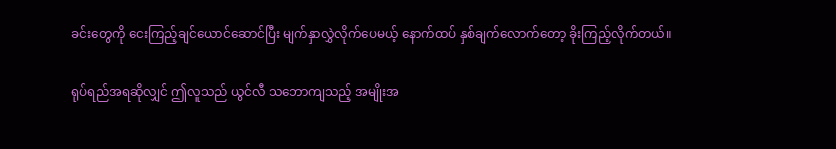ခင်းတွေကို ငေးကြည့်ချင်ယောင်ဆောင်ပြီး မျက်နှာလွှဲလိုက်ပေမယ့် နောက်ထပ် နှစ်ချက်လောက်တော့ ခိုးကြည့်လိုက်တယ်။

ရုပ်ရည်အရဆိုလျှင် ဤလူသည် ယွင်လီ သဘောကျသည့် အမျိုးအ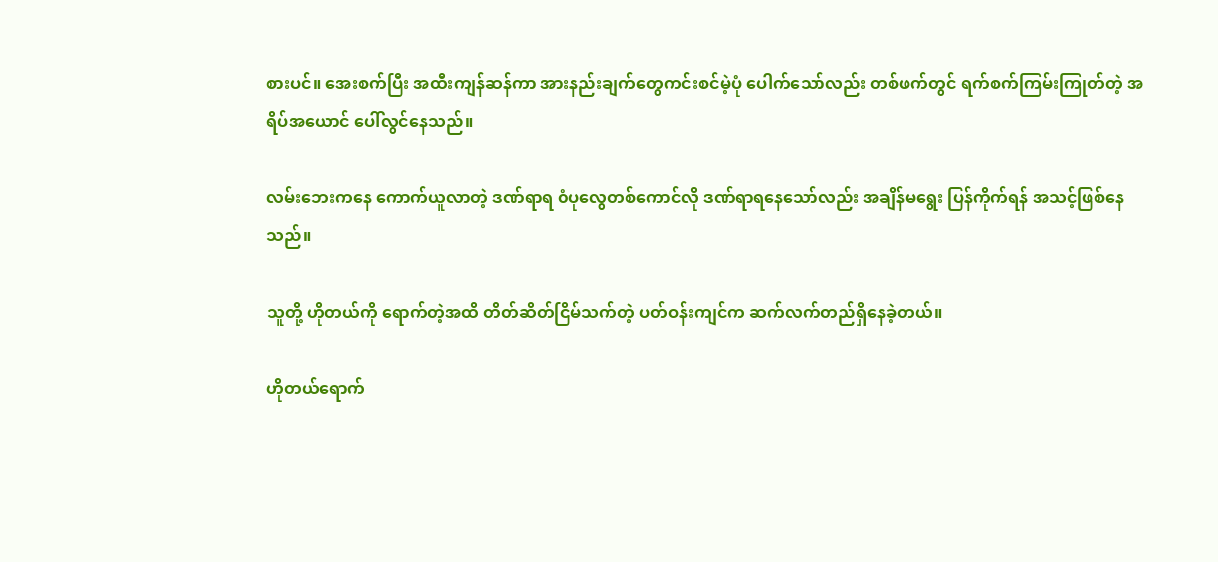စားပင်။ အေးစက်ပြီး အထီးကျန်ဆန်ကာ အားနည်းချက်တွေကင်းစင်မဲ့ပုံ ပေါက်သော်လည်း တစ်ဖက်တွင် ရက်စက်ကြမ်းကြုတ်တဲ့ အရိပ်အယောင် ပေါ်လွင်နေသည်။

လမ်းဘေးကနေ ကောက်ယူလာတဲ့ ဒဏ်ရာရ ၀ံပုလွေတစ်ကောင်လို ဒဏ်ရာရနေသော်လည်း အချိန်မရွေး ပြန်ကိုက်ရန် အသင့်ဖြစ်နေသည်။

သူတို့ ဟိုတယ်ကို ရောက်တဲ့အထိ တိတ်ဆိတ်ငြိမ်သက်တဲ့ ပတ်ဝန်းကျင်က ဆက်လက်တည်ရှိနေခဲ့တယ်။

ဟိုတယ်ရောက်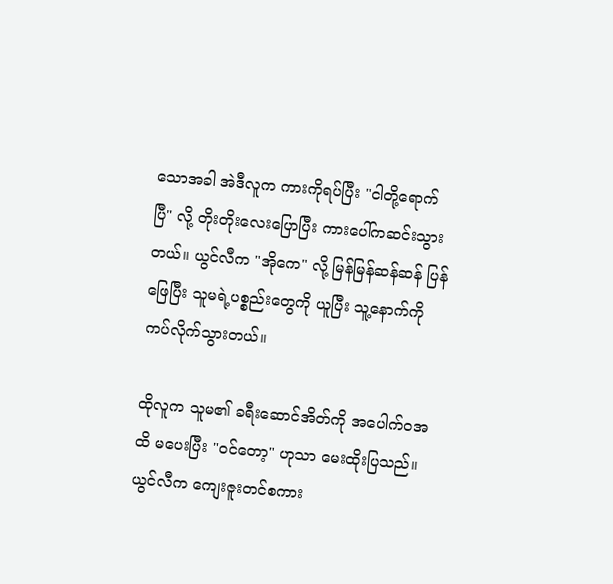သောအခါ အဲဒီလူက ကားကိုရပ်ပြီး "ငါတို့ရောက်ပြီ" လို့ တိုးတိုးလေးပြောပြီး ကားပေါ်ကဆင်းသွားတယ်။ ယွင်လီက "အိုကေ" လို့ မြန်မြန်ဆန်ဆန် ပြန်ဖြေပြီး သူမရဲ့ပစ္စည်းတွေကို ယူပြီး သူ့နောက်ကို ကပ်လိုက်သွားတယ်။

ထိုလူက သူမ၏ ခရီးဆောင်အိတ်ကို အပေါက်ဝအထိ မပေးပြီး "ဝင်တော့" ဟုသာ မေးထိုးပြသည်။ ယွင်လီက ကျေးဇူးတင်စကား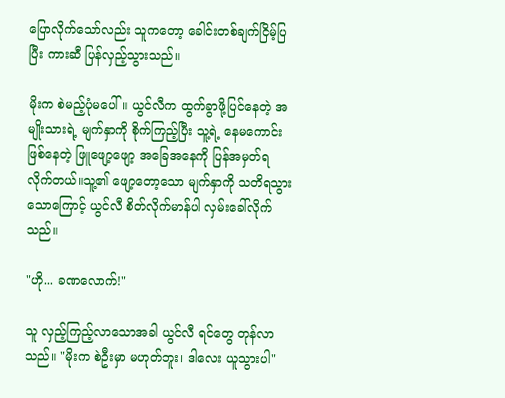ပြောလိုက်သော်လည်း သူကတော့ ခေါင်းတစ်ချက်ငြိမ့်ပြပြီး ကားဆီ ပြန်လှည့်သွားသည်။

မိုးက စဲမည့်ပုံမပေါ်။ ယွင်လီက ထွက်ခွာဖို့ပြင်နေတဲ့ အမျိုးသားရဲ့ မျက်နှာကို စိုက်ကြည့်ပြီး သူ့ရဲ့ နေမကောင်းဖြစ်နေတဲ့ ဖြူဖျော့ဖျော့ အခြေအနေကို ပြန်အမှတ်ရလိုက်တယ်။သူ့၏ ဖျော့တော့သော မျက်နှာကို သတိရသွားသောကြောင့် ယွင်လီ စိတ်လိုက်မာန်ပါ လှမ်းခေါ်လိုက်သည်။

"ဟို... ခဏလောက်!"

သူ လှည့်ကြည့်လာသောအခါ ယွင်လီ ရင်တွေ တုန်လာသည်။ "မိုးက စဲဦးမှာ မဟုတ်ဘူး၊ ဒါလေး ယူသွားပါ"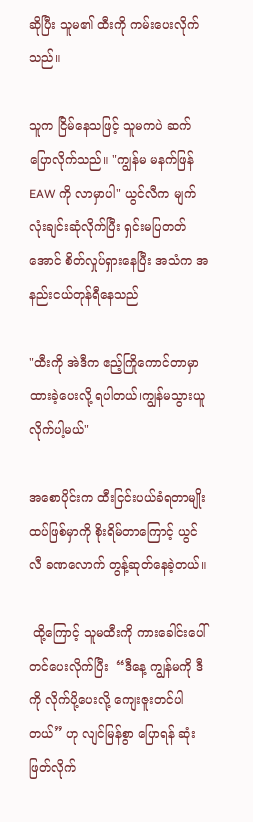ဆိုပြီး သူမ၏ ထီးကို ကမ်းပေးလိုက်သည်။

သူက ငြိမ်နေသဖြင့် သူမကပဲ ဆက်ပြောလိုက်သည်။ "ကျွန်မ မနက်ဖြန် EAW ကို လာမှာပါ" ယွင်လီက မျက်လုံးချင်းဆုံလိုက်ပြီး ရှင်းမပြတတ်အောင် စိတ်လှုပ်ရှားနေပြီး အသံက အနည်းငယ်တုန်ရီနေသည်

"ထီးကို အဲဒီက ဧည့်ကြိုကောင်တာမှာ ထားခဲ့ပေးလို့ ရပါတယ်၊ကျွန်မသွားယူလိုက်ပါ့မယ်"

အစောပိုင်းက ထီးငြင်းပယ်ခံရတာမျိုး ထပ်ဖြစ်မှာကို စိုးရိမ်တာကြောင့် ယွင်လီ ခဏလောက် တွန့်ဆုတ်နေခဲ့တယ်။

 ထို့ကြောင့် သူမထီးကို ကားခေါင်းပေါ် တင်ပေးလိုက်ပြီး  “ဒီနေ့ ကျွန်မကို ဒီကို လိုက်ပို့ပေးလို့ ကျေးဇူးတင်ပါတယ်” ဟု လျင်မြန်စွာ ပြောရန် ဆုံးဖြတ်လိုက်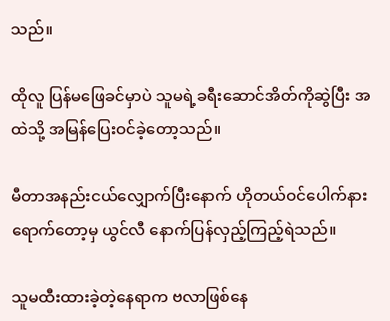သည်။

ထိုလူ ပြန်မဖြေခင်မှာပဲ သူမရဲ့ခရီးဆောင်အိတ်ကိုဆွဲပြီး အထဲသို့ အမြန်ပြေးဝင်ခဲ့တော့သည်။

မီတာအနည်းငယ်လျှောက်ပြီးနောက် ဟိုတယ်ဝင်ပေါက်နားရောက်တော့မှ ယွင်လီ နောက်ပြန်လှည့်ကြည့်ရဲသည်။

သူမထီးထားခဲ့တဲ့နေရာက ဗလာဖြစ်နေ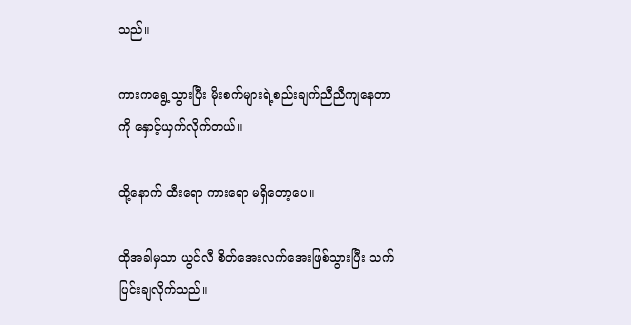သည်။

ကားကရွေ့သွားပြီး မိုးစက်များရဲ့စည်းချက်ညီညီကျနေတာကို နှောင့်ယှက်လိုက်တယ်။

ထို့နောက် ထီးရော ကားရော မရှိတော့ပေ။

ထိုအခါမှသာ ယွင်လီ စိတ်အေးလက်အေးဖြစ်သွားပြီး သက်ပြင်းချလိုက်သည်။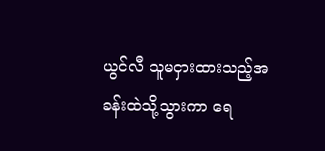ယွင်လီ သူမငှားထားသည့်အခန်းထဲသို့သွားကာ ရေ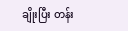ချိုးပြီး တန်း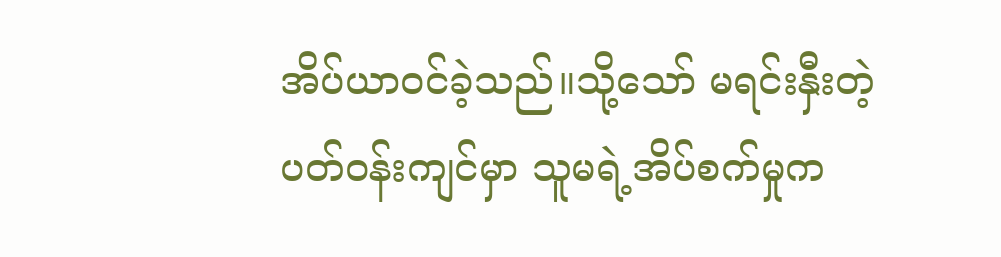အိပ်ယာ၀င်ခဲ့သည်။သို့သော် မရင်းနှီးတဲ့ပတ်၀န်းကျင်မှာ သူမရဲ့အိပ်စက်မှုက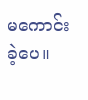မကောင်းခဲ့ပေ။